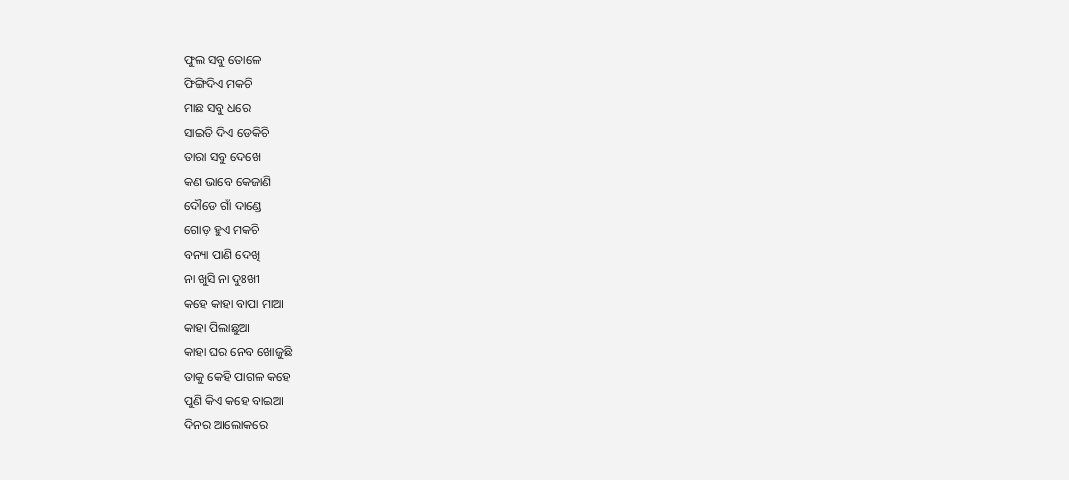ଫୁଲ ସବୁ ତୋଳେ
ଫିଙ୍ଗିଦିଏ ମକଚି
ମାଛ ସବୁ ଧରେ
ସାଇତି ଦିଏ ଡେକିଚି
ତାରା ସବୁ ଦେଖେ
କଣ ଭାବେ କେଜାଣି
ଦୌଡେ ଗାଁ ଦାଣ୍ଡେ
ଗୋଡ଼ ହୁଏ ମକଚି
ବନ୍ୟା ପାଣି ଦେଖି
ନା ଖୁସି ନା ଦୁଃଖୀ
କହେ କାହା ବାପା ମାଆ
କାହା ପିଲାଛୁଆ
କାହା ଘର ନେବ ଖୋଜୁଛି
ତାକୁ କେହି ପାଗଳ କହେ
ପୁଣି କିଏ କହେ ବାଇଆ
ଦିନର ଆଲୋକରେ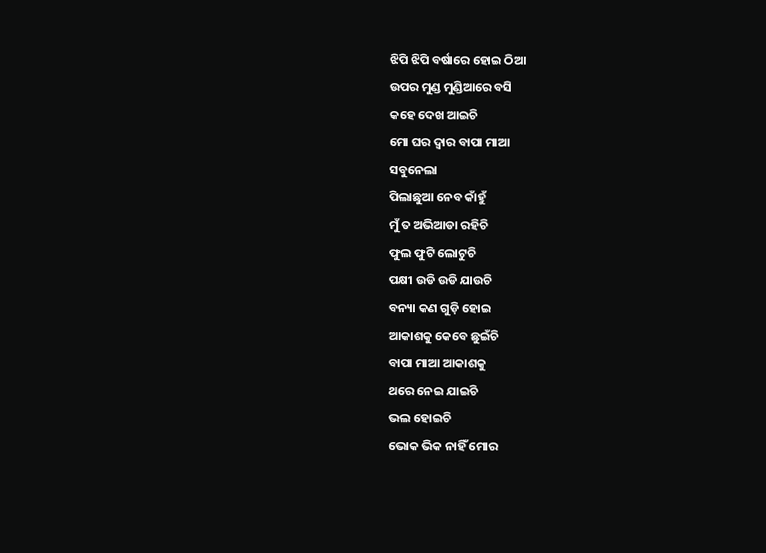ଝିପି ଝିପି ବର୍ଷାରେ ହୋଇ ଠିଆ
ଉପର ମୁଣ୍ଡ ମୁଣ୍ଡିଆରେ ବସି
କହେ ଦେଖ ଆଇଚି
ମୋ ଘର ଦ୍ୱାର ବାପା ମାଆ
ସବୁନେଲା
ପିଲାଛୁଆ ନେବ କାଁହୁଁ
ମୁଁ ତ ଅଭିଆଡା ରହିଚି
ଫୁଲ ଫୁଟି ଲୋଟୁଚି
ପକ୍ଷୀ ଉଡି ଉଡି ଯାଉଚି
ବନ୍ୟା କଣ ଗୁଡ଼ି ହୋଇ
ଆକାଶକୁ କେବେ ଛୁଇଁଚି
ବାପା ମାଆ ଆକାଶକୁ
ଥରେ ନେଇ ଯାଇଚି
ଭଲ ହୋଇଚି
ଭୋକ ଭିକ ନାହିଁ ମୋର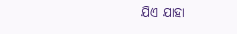ଯିଏ ଯାହା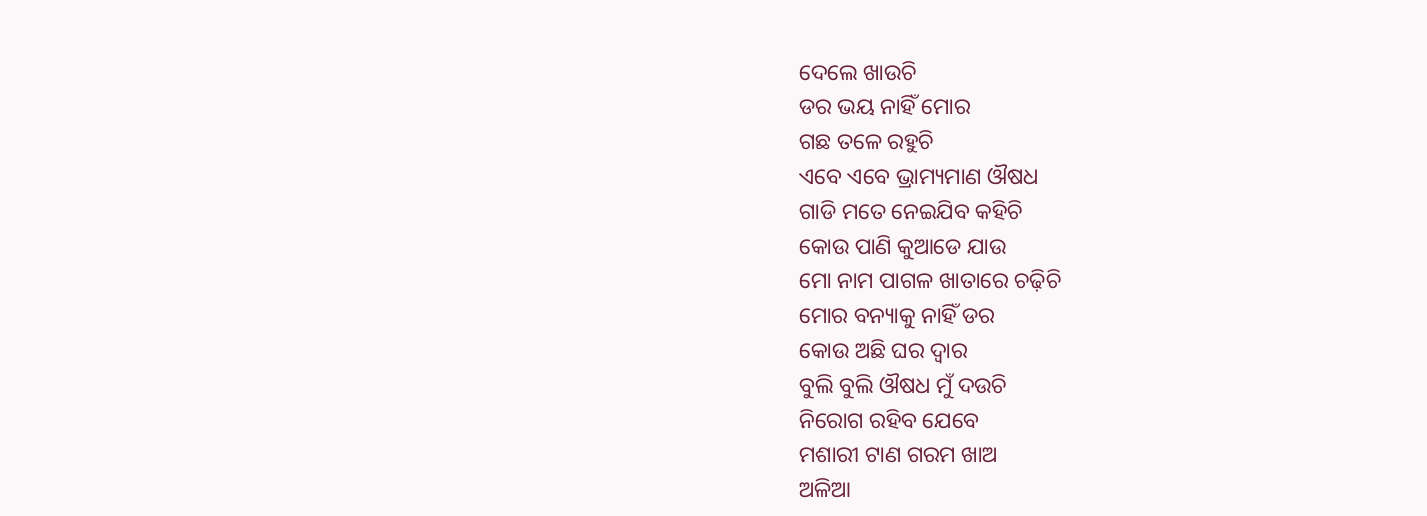ଦେଲେ ଖାଉଚି
ଡର ଭୟ ନାହିଁ ମୋର
ଗଛ ତଳେ ରହୁଚି
ଏବେ ଏବେ ଭ୍ରାମ୍ୟମାଣ ଔଷଧ
ଗାଡି ମତେ ନେଇଯିବ କହିଚି
କୋଉ ପାଣି କୁଆଡେ ଯାଉ
ମୋ ନାମ ପାଗଳ ଖାତାରେ ଚଢ଼ିଚି
ମୋର ବନ୍ୟାକୁ ନାହିଁ ଡର
କୋଉ ଅଛି ଘର ଦ୍ୱାର
ବୁଲି ବୁଲି ଔଷଧ ମୁଁ ଦଉଚି
ନିରୋଗ ରହିବ ଯେବେ
ମଶାରୀ ଟାଣ ଗରମ ଖାଅ
ଅଳିଆ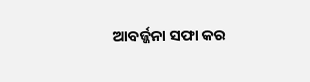ଆବର୍ଜ୍ଜନା ସଫା କର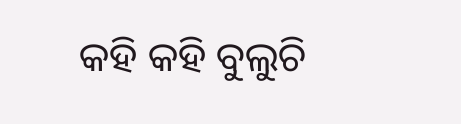କହି କହି ବୁଲୁଚି